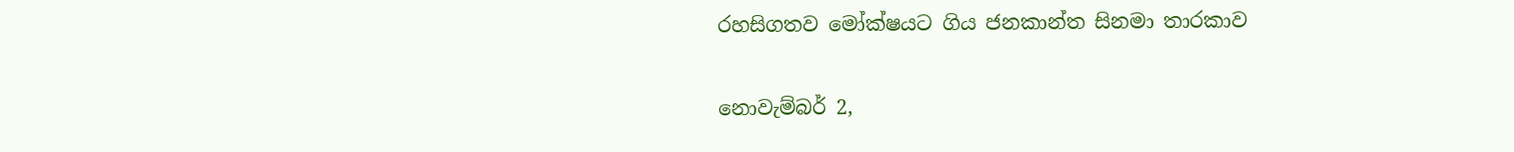රහසිගතව මෝක්ෂයට ගිය ජනකාන්ත සිනමා තාරකාව

නොවැම්බර් 2,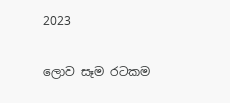2023

ලොව සෑම රටකම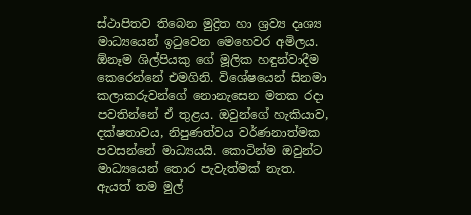ස්ථාපිතව තිබෙන මුද්‍රිත හා ශ්‍රව්‍ය දෘශ්‍ය මාධ්‍යයෙන් ඉටුවෙන මෙහෙවර අමිලය. ඕනෑම ශිල්පියකු ගේ මූලික හඳුන්වාදීම කෙරෙන්නේ එමගිනි. විශේෂයෙන් සිනමා කලාකරුවන්ගේ නොනැසෙන මතක රදා පවතින්නේ ඒ තුළය. ඔවුන්ගේ හැකියාව, දක්ෂතාවය, නිපුණත්වය වර්ණනාත්මක පවසන්නේ මාධ්‍යයයි. කොටින්ම ඔවුන්ට මාධ්‍යයෙන් තොර පැවැත්මක් නැත. ඇයත් තම මුල්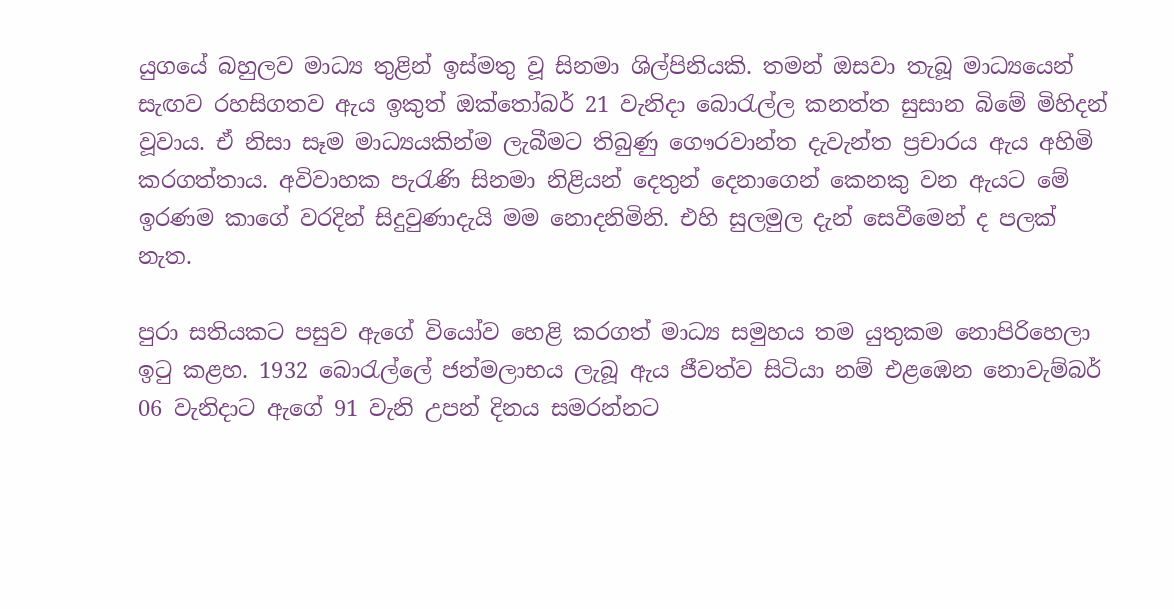යුගයේ බහුලව මාධ්‍ය තුළින් ඉස්මතු වූ සිනමා ශිල්පිනියකි. තමන් ඔසවා තැබූ මාධ්‍යයෙන් සැඟව රහසිගතව ඇය ඉකුත් ඔක්තෝබර් 21 වැනිදා බොරැල්ල කනත්ත සුසාන බිමේ මිහිදන් වූවාය. ඒ නිසා සෑම මාධ්‍යයකින්ම ලැබීමට තිබුණු ගෞරවාන්ත දැවැන්ත ප්‍රචාරය ඇය අහිමි කරගත්තාය. අවිවාහක පැරැණි සිනමා නිළියන් දෙතුන් දෙනාගෙන් කෙනකු වන ඇයට මේ ඉරණම කාගේ වරදින් සිදුවුණාදැයි මම නොදනිමිනි. එහි සුලමුල දැන් සෙවීමෙන් ද පලක් නැත.

පුරා සතියකට පසුව ඇගේ වියෝව හෙළි කරගත් මාධ්‍ය සමුහය තම යුතුකම නොපිරිහෙලා ඉටු කළහ. 1932 බොරැල්ලේ ජන්මලාභය ලැබූ ඇය ජීවත්ව සිටියා නම් එළඹෙන නොවැම්බර් 06 වැනිදාට ඇගේ 91 වැනි උපන් දිනය සමරන්නට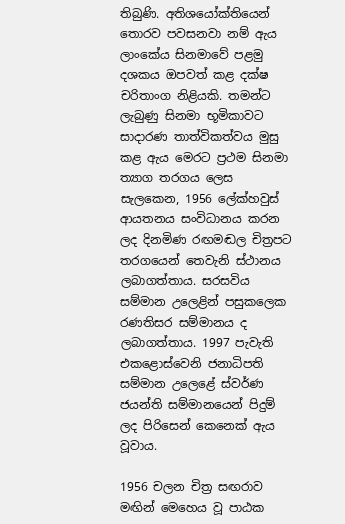තිබුණි. අතිශයෝක්තියෙන් තොරව පවසනවා නම් ඇය ලාංකේය සිනමාවේ පළමු දශකය ඔපවත් කළ දක්ෂ චරිතාංග නිළියකි. තමන්ට ලැබුණු සිනමා භූමිකාවට සාදාරණ තාත්විකත්වය මුසු කළ ඇය මෙරට ප්‍රථම සිනමා ත්‍යාග තරගය ලෙස සැලකෙන, 1956 ලේක්හවුස් ආයතනය සංවිධානය කරන ලද දිනමිණ රඟමඬල චිත්‍රපට තරගයෙන් තෙවැනි ස්ථානය ලබාගත්තාය. සරසවිය සම්මාන උලෙළින් පසුකලෙක රණතිසර සම්මානය ද ලබාගත්තාය. 1997 පැවැති එකළොස්වෙනි ජනාධිපති සම්මාන උලෙළේ ස්වර්ණ ජයන්ති සම්මානයෙන් පිදුම් ලද පිරිසෙන් කෙනෙක් ඇය වූවාය.

1956 චලන චිත්‍ර සඟරාව මඟින් මෙහෙය වූ පාඨක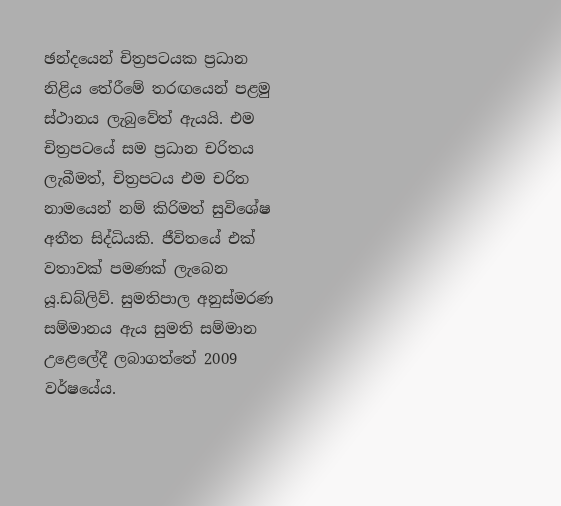ඡන්දයෙන් චිත්‍රපටයක ප්‍රධාන නිළිය තේරීමේ තරඟයෙන් පළමු ස්ථානය ලැබුවේත් ඇයයි. එම චිත්‍රපටයේ සම ප්‍රධාන චරිතය ලැබීමත්, චිත්‍රපටය එම චරිත නාමයෙන් නම් කිරිමත් සුවිශේෂ අතීත සිද්ධියකි. ජීවිතයේ එක් වතාවක් පමණක් ලැබෙන යූ.ඩබ්ලිව්. සුමතිපාල අනුස්මරණ සම්මානය ඇය සුමති සම්මාන උළෙලේදී ලබාගත්තේ 2009 වර්ෂයේය.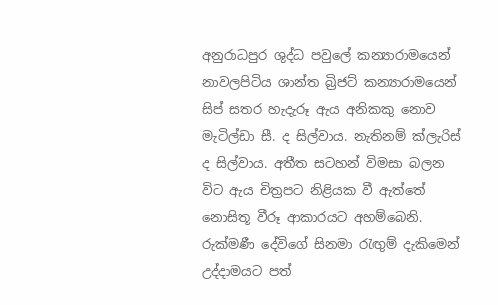අනුරාධපුර ශුද්ධ පවුලේ කන්‍යාරාමයෙන් නාවලපිටිය ශාන්ත බ්‍රිජට් කන්‍යාරාමයෙන් සිප් සතර හැදැරූ ඇය අනිකකු නොව මැටිල්ඩා සී. ද සිල්වාය. නැතිනම් ක්ලැරිස් ද සිල්වාය. අතීත සටහන් විමසා බලන විට ඇය චිත්‍රපට නිළියක වී ඇත්තේ නොසිතූ වීරූ ආකාරයට අහම්බෙනි. රුක්මණී දේවිගේ සිනමා රැඟුම් දැකිමෙන් උද්දාමයට පත්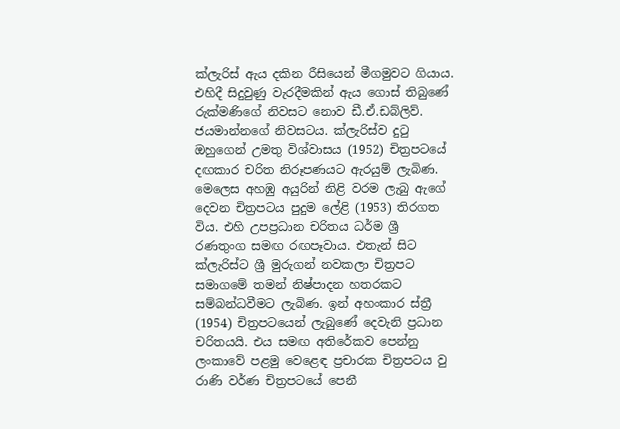ක්ලැරිස් ඇය දකින රීසියෙන් මීගමුවට ගියාය. එහිදී සිදුවුණු වැරදීමකින් ඇය ගොස් තිබුණේ රුක්මණිගේ නිවසට නොව ඩී.ඒ.ඩබ්ලිව්. ජයමාන්නගේ නිවසටය. ක්ලැරිස්ව දුටු ඔහුගෙන් උමතු විශ්වාසය (1952) චිත්‍රපටයේ දඟකාර චරිත නිරූපණයට ඇරයුම් ලැබිණ. මෙලෙස අහඹු අයුරින් නිළි වරම ලැබු ඇගේ දෙවන චිත්‍රපටය පුදුම ලේළි (1953) තිරගත විය. එහි උපප්‍රධාන චරිතය ධර්ම ශ්‍රී රණතුංග සමඟ රඟපෑවාය. එතැන් සිට ක්ලැරිස්ට ශ්‍රී මුරුගන් නවකලා චිත්‍රපට සමාගමේ තමන් නිෂ්පාදන හතරකට සම්බන්ධවීමට ලැබිණ. ඉන් අහංකාර ස්ත්‍රී (1954) චිත්‍රපටයෙන් ලැබුණේ දෙවැනි ප්‍රධාන චරිතයයි. එය සමඟ අතිරේකව පෙන්නු ලංකාවේ පළමු වෙළෙඳ ප්‍රචාරක චිත්‍රපටය වු රාණි වර්ණ චිත්‍රපටයේ පෙනී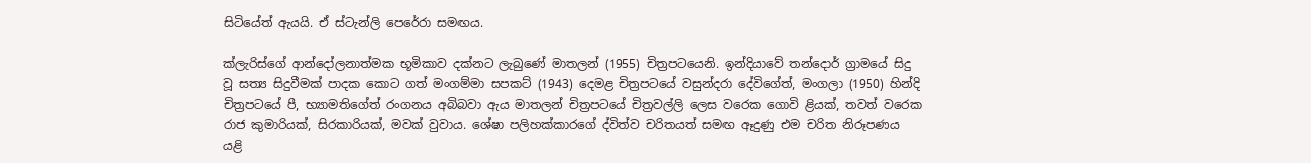සිටියේත් ඇයයි. ඒ ස්ටැන්ලි පෙරේරා සමඟය.

ක්ලැරිස්ගේ ආන්දෝලනාත්මක භූමිකාව දක්නට ලැබුණේ මාතලන් (1955) චිත්‍රපටයෙනි. ඉන්දියාවේ තන්දොර් ග්‍රාමයේ සිදු වූ සත්‍ය සිදුවීමක් පාදක කොට ගත් මංගම්මා සපකට් (1943) දෙමළ චිත්‍රපටයේ වසුන්දරා දේවිගේත්, මංගලා (1950) හින්දි චිත්‍රපටයේ පී, භ්‍යාමතිගේත් රංගනය අබිබවා ඇය මාතලන් චිත්‍රපටයේ චිත්‍රවල්ලි ලෙස වරෙක ගොවි ළියක්, තවත් වරෙක රාජ කුමාරියක්, සිරකාරියක්, මවක් වුවාය. ශේෂා පලිහක්කාරගේ ද්විත්ව චරිතයත් සමඟ ඈදුණු එම චරිත නිරූපණය යළි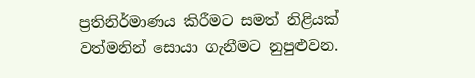ප්‍රතිනිර්මාණය කිරීමට සමත් නිළියක් වත්මනින් සොයා ගැනීමට නුපුළුවන.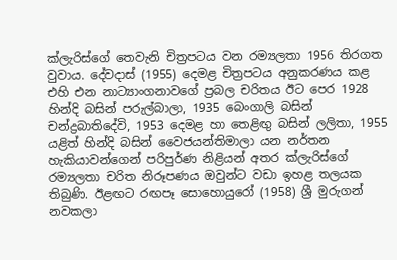ක්ලැරිස්ගේ තෙවැනි චිත්‍රපටය වන රම්‍යලතා 1956 තිරගත වුවාය. දේවදාස් (1955) දෙමළ චිත්‍රපටය අනුකරණය කළ එහි එන නාට්‍යාංගනාවගේ ප්‍රබල චරිතය ඊට පෙර 1928 හින්දි බසින් පරුල්බාලා, 1935 බෙංගාලි බසින් චන්ද්‍රබාතිදේවි, 1953 දෙමළ හා තෙළිඟු බසින් ලලිතා, 1955 යළිත් හින්දි බසින් වෛජයන්තිමාලා යන නර්තන හැකියාවන්ගෙන් පරිපුර්ණ නිළියන් අතර ක්ලැරිස්ගේ රම්‍යලතා චරිත නිරූපණය ඔවුන්ට වඩා ඉහළ තලයක තිබුණි. ඊළඟට රඟපෑ සොහොයුරෝ (1958) ශ්‍රී මුරුගන් නවකලා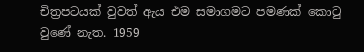චිත්‍රපටයක් වුවත් ඇය එම සමාගමට පමණක් කොටු වුණේ නැත. 1959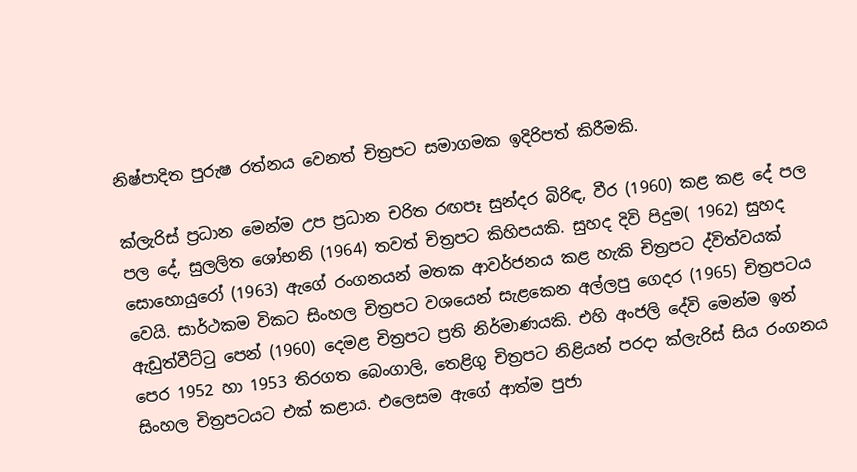නිෂ්පාදිත පුරුෂ රත්නය වෙනත් චිත්‍රපට සමාගමක ඉදිරිපත් කිරීමකි.

ක්ලැරිස් ප්‍රධාන මෙන්ම උප ප්‍රධාන චරිත රඟපෑ සුන්දර බිරිඳ, වීර (1960) කළ කළ දේ පල පල දේ, සුලලිත ශෝභනි (1964) තවත් චිත්‍රපට කිහිපයකි. සුහද දිවි පිදුම( 1962) සුහද සොහොයුරෝ (1963) ඇගේ රංගනයන් මතක ආවර්ජනය කළ හැකි චිත්‍රපට ද්විත්වයක් වෙයි. සාර්ථකම විකට සිංහල චිත්‍රපට වශයෙන් සැළකෙන අල්ලපු ගෙදර (1965) චිත්‍රපටය ඇඩුත්වීට්ටු පෙන් (1960) දෙමළ චිත්‍රපට ප්‍රති නිර්මාණයකි. එහි අංජලි දේවි මෙන්ම ඉන් පෙර 1952 හා 1953 තිරගත බෙංගාලි, තෙළිගු චිත්‍රපට නිළියන් පරදා ක්ලැරිස් සිය රංගනය සිංහල චිත්‍රපටයට එක් කළාය. එලෙසම ඇගේ ආත්ම පුජා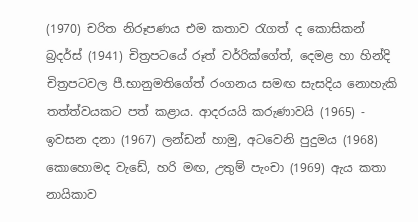(1970) චරිත නිරූපණය එම කතාව රැගත් ද කොසිකන් බ්‍රදර්ස් (1941) චිත්‍රපටයේ රූත් වර්රික්ගේත්, දෙමළ හා හින්දි චිත්‍රපටවල පී.භානුමතිගේත් රංගනය සමඟ සැසදිය නොහැකි තත්ත්වයකට පත් කළාය. ආදරයයි කරුණාවයි (1965) - ඉවසන දනා (1967) ලන්ඩන් හාමු, අටවෙනි පුදුමය (1968) කොහොමද වැඩේ, හරි මඟ, උතුම් පැංචා (1969) ඇය කතා නායිකාව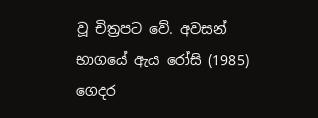වූ චිත්‍රපට වේ. අවසන් භාගයේ ඇය රෝසි (1985) ගෙදර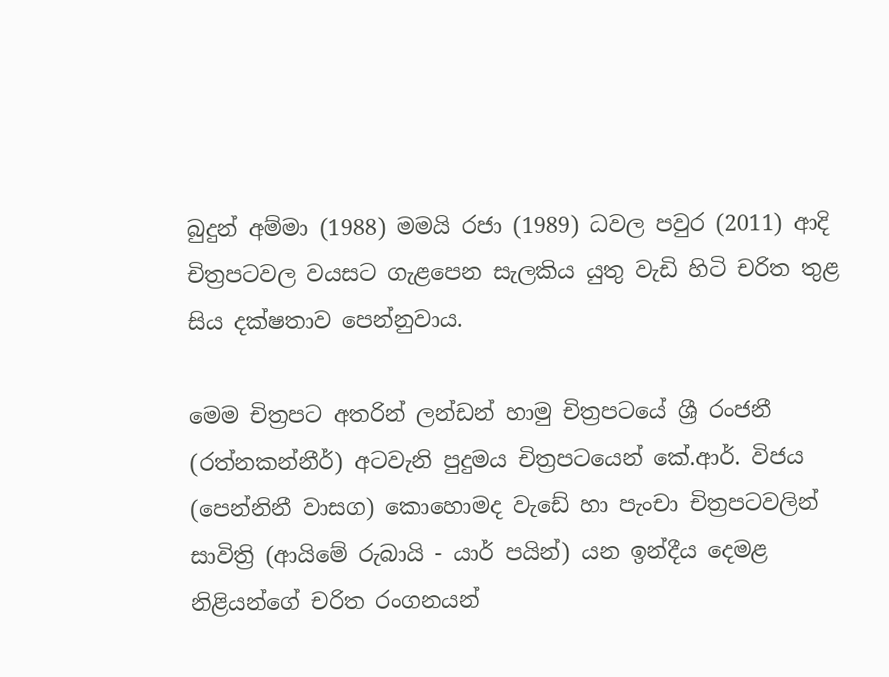බුදුන් අම්මා (1988) මමයි රජා (1989) ධවල පවුර (2011) ආදි චිත්‍රපටවල වයසට ගැළපෙන සැලකිය යුතු වැඩි හිටි චරිත තුළ සිය දක්ෂතාව පෙන්නුවාය.

මෙම චිත්‍රපට අතරින් ලන්ඩන් හාමු චිත්‍රපටයේ ශ්‍රී රංජනී (රත්නකන්නීර්) අටවැනි පුදුමය චිත්‍රපටයෙන් කේ.ආර්. විජය (පෙන්නිනී වාසග) කොහොමද වැඩේ හා පැංචා චිත්‍රපටවලින් සාවිත්‍රි (ආයිමේ රුබායි - යාර් පයින්) යන ඉන්දීය දෙමළ නිළියන්ගේ චරිත රංගනයන්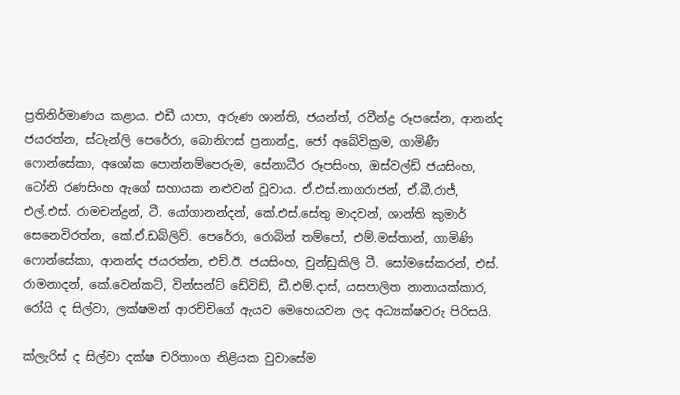ප්‍රතිනිර්මාණය කළාය. එඩී යාපා, අරුණ ශාන්ති, ජයන්ත්, රවීන්ද්‍ර රූපසේන, ආනන්ද ජයරත්න, ස්ටැන්ලි පෙරේරා, බොනිෆස් ප්‍රනාන්දු, ජෝ අබේවික්‍රම, ගාමිණී ෆොන්සේකා, අශෝක පොන්නම්පෙරුම, සේනාධීර රූපසිංහ, ඔස්වල්ඩ් ජයසිංහ, ටෝනි රණසිංහ ඇගේ සහායක නළුවන් වූවාය. ඒ.එස්.නාගරාජන්, ඒ.බී.රාජ්, එල්.එස්. රාමචන්ද්‍රන්, ටී. යෝගානන්දන්, කේ.එස්.සේතු මාදවන්, ශාන්ති කුමාර් සෙනෙවිරත්න, කේ.ඒ.ඩබ්ලිව්. පෙරේරා, රොබින් තම්පෝ, එම්.මස්තාන්, ගාමිණි ෆොන්සේකා, ආනන්ද ජයරත්න, එච්.ඊ. ජයසිංහ, චුන්ඩුකිලි ටී. සෝමසේකරන්, එස්. රාමනාදන්, කේ.වෙන්කට්, වින්සන්ට් ඩේවිඩ්, ඩී.එම්.දාස්, යසපාලිත නානායක්කාර, රෝයි ද සිල්වා, ලක්ෂමන් ආරච්චිගේ ඇයව මෙහෙයවන ලද අධ්‍යක්ෂවරු පිරිසයි.

ක්ලැරිස් ද සිල්වා දක්ෂ චරිතාංග නිළියක වුවාසේම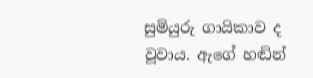සුමියුරු ගායිකාව ද වූවාය. ඇගේ හඬින්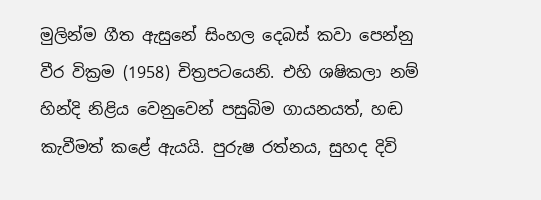මුලින්ම ගීත ඇසුනේ සිංහල දෙබස් කවා පෙන්නු වීර වික්‍රම (1958) චිත්‍රපටයෙනි. එහි ශෂිකලා නම් හින්දි නිළිය වෙනුවෙන් පසුබිම ගායනයත්, හඬ කැවීමත් කළේ ඇයයි. පුරුෂ රත්නය, සුහද දිවි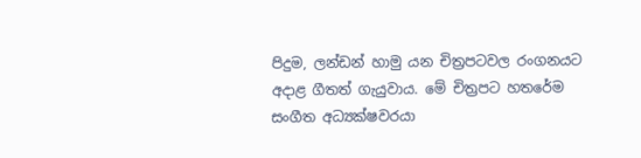පිදුම, ලන්ඩන් හාමු යන චිත්‍රපටවල රංගනයට අදාළ ගීතත් ගැයුවාය. මේ චිත්‍රපට හතරේම සංගීත අධ්‍යක්ෂවරයා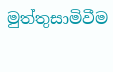මුත්තුසාමිවීම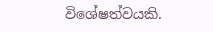විශේෂත්වයකි.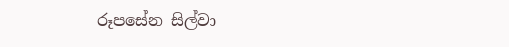රූපසේන සිල්වා